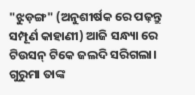"ଝୁଡ଼ଙ୍ଗ" (ଅନୁଶୀର୍ଷକ ରେ ପଢ଼ନ୍ତୁ ସମ୍ପୂର୍ଣ କାହାଣୀ) ଆଜି ସନ୍ଧ୍ୟା ରେ ଟିଉସନ୍ ଟିକେ ଜଲଦି ସରିଗଲା। ଗୁରୁମା ତାଙ୍କ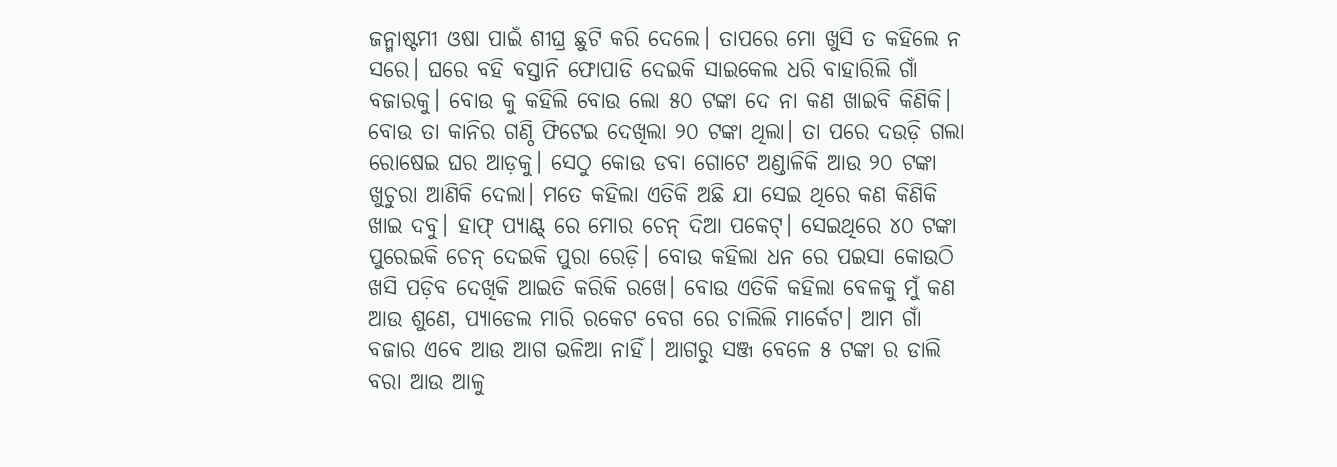ଜନ୍ମାଷ୍ଟମୀ ଓଷା ପାଇଁ ଶୀଘ୍ର ଛୁଟି କରି ଦେଲେ। ତାପରେ ମୋ ଖୁସି ତ କହିଲେ ନ ସରେ। ଘରେ ବହି ବସ୍ତାନି ଫୋପାଡି ଦେଇକି ସାଇକେଲ ଧରି ବାହାରିଲି ଗାଁ ବଜାରକୁ। ବୋଉ କୁ କହିଲି ବୋଉ ଲୋ ୫୦ ଟଙ୍କା ଦେ ନା କଣ ଖାଇବି କିଣିକି। ବୋଉ ତା କାନିର ଗଣ୍ଠି ଫିଟେଇ ଦେଖିଲା ୨୦ ଟଙ୍କା ଥିଲା। ତା ପରେ ଦଉଡ଼ି ଗଲା ରୋଷେଇ ଘର ଆଡ଼କୁ। ସେଠୁ କୋଉ ଡବା ଗୋଟେ ଅଣ୍ଡାଳିକି ଆଉ ୨୦ ଟଙ୍କା ଖୁଚୁରା ଆଣିକି ଦେଲା। ମତେ କହିଲା ଏତିକି ଅଛି ଯା ସେଇ ଥିରେ କଣ କିଣିକି ଖାଇ ଦବୁ। ହାଫ୍ ପ୍ୟାଣ୍ଟ୍ ରେ ମୋର ଚେନ୍ ଦିଆ ପକେଟ୍। ସେଇଥିରେ ୪୦ ଟଙ୍କା ପୁରେଇକି ଚେନ୍ ଦେଇକି ପୁରା ରେଡ଼ି। ବୋଉ କହିଲା ଧନ ରେ ପଇସା କୋଉଠି ଖସି ପଡ଼ିବ ଦେଖିକି ଆଇତି କରିକି ରଖେ। ବୋଉ ଏତିକି କହିଲା ବେଳକୁ ମୁଁ କଣ ଆଉ ଶୁଣେ, ପ୍ୟାଡେଲ ମାରି ରକେଟ ବେଗ ରେ ଚାଲିଲି ମାର୍କେଟ। ଆମ ଗାଁ ବଜାର ଏବେ ଆଉ ଆଗ ଭଳିଆ ନାହିଁ। ଆଗରୁ ସଞ୍ଜ ବେଳେ ୫ ଟଙ୍କା ର ଡାଲି ବରା ଆଉ ଆଳୁ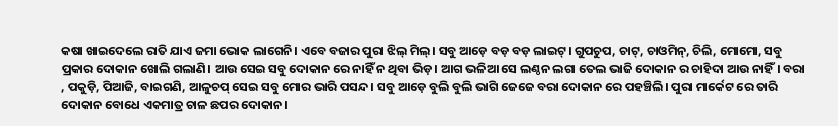କଷା ଖାଇଦେଲେ ରାତି ଯାଏ ଜମା ଭୋକ ଲାଗେନି। ଏବେ ବଜାର ପୁରା ଝିଲ୍ ମିଲ୍। ସବୁ ଆଡ଼େ ବଡ଼ ବଡ଼ ଲାଇଟ୍। ଗୁପଚୁପ, ଚାଟ୍, ଚାଓମିନ୍, ଚିଲି, ମୋମୋ, ସବୁ ପ୍ରକାର ଦୋକାନ ଖୋଲି ଗଲାଣି। ଆଉ ସେଇ ସବୁ ଦୋକାନ ରେ ନାହିଁ ନ ଥିବା ଭିଡ଼। ଆଗ ଭଳିଆ ସେ ଲଣ୍ଠନ ଲଗା ତେଲ ଭାଜି ଦୋକାନ ର ଚାହିଦା ଆଉ ନାହିଁ। ବରା , ପକୁଡ଼ି, ପିଆଜି, ବାଇଗଣି, ଆଳୁଚପ୍ ସେଇ ସବୁ ମୋର ଭାରି ପସନ୍ଦ। ସବୁ ଆଡ଼େ ବୁଲି ବୁଲି ଭାଗି ଜେଜେ ବରା ଦୋକାନ ରେ ପହଞ୍ଚିଲି। ପୁରା ମାର୍କେଟ ରେ ତାରି ଦୋକାନ ବୋଧେ ଏକମାତ୍ର ଚାଳ ଛପର ଦୋକାନ।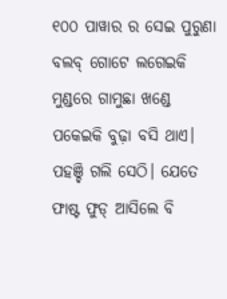୧୦୦ ପାୱାର ର ସେଇ ପୁରୁଣା ବଲବ୍ ଗୋଟେ ଲଗେଇକି ମୁଣ୍ଡରେ ଗାମୁଛା ଖଣ୍ଡେ ପକେଇକି ବୁଢ଼ା ବସି ଥାଏ। ପହଞ୍ଚି ଗଲି ସେଠି। ଯେତେ ଫାଷ୍ଟ ଫୁଡ୍ ଆସିଲେ ବି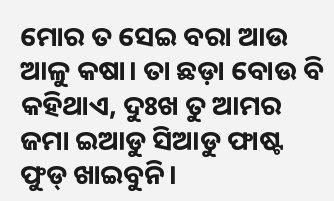ମୋର ତ ସେଇ ବରା ଆଉ ଆଳୁ କଷା। ତା ଛଡ଼ା ବୋଉ ବି କହିଥାଏ, ଦୁଃଖ ତୁ ଆମର ଜମା ଇଆଡୁ ସିଆଡୁ ଫାଷ୍ଟ ଫୁଡ୍ ଖାଇବୁନି।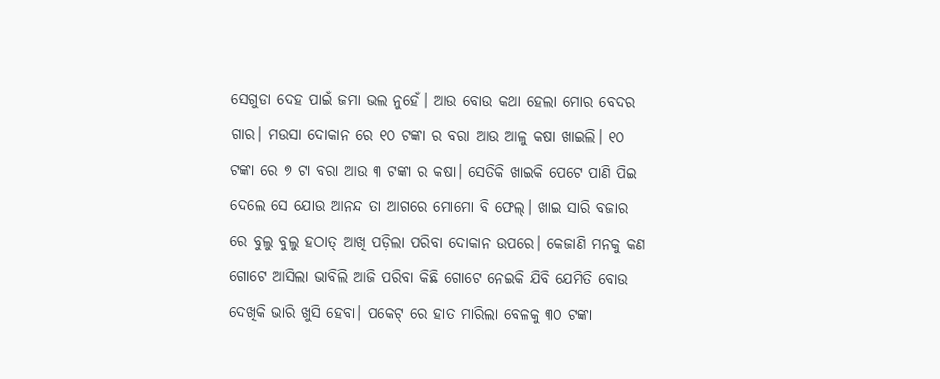ସେଗୁଡା ଦେହ ପାଇଁ ଜମା ଭଲ ନୁହେଁ। ଆଉ ବୋଉ କଥା ହେଲା ମୋର ବେଦର ଗାର। ମଉସା ଦୋକାନ ରେ ୧୦ ଟଙ୍କା ର ବରା ଆଉ ଆଳୁ କଷା ଖାଇଲି। ୧୦ ଟଙ୍କା ରେ ୭ ଟା ବରା ଆଉ ୩ ଟଙ୍କା ର କଷା। ସେତିକି ଖାଇକି ପେଟେ ପାଣି ପିଇ ଦେଲେ ସେ ଯୋଉ ଆନନ୍ଦ ତା ଆଗରେ ମୋମୋ ବି ଫେଲ୍। ଖାଇ ସାରି ବଜାର ରେ ବୁଲୁ ବୁଲୁ ହଠାତ୍ ଆଖି ପଡ଼ିଲା ପରିବା ଦୋକାନ ଉପରେ। କେଜାଣି ମନକୁ କଣ ଗୋଟେ ଆସିଲା ଭାବିଲି ଆଜି ପରିବା କିଛି ଗୋଟେ ନେଇକି ଯିବି ଯେମିତି ବୋଉ ଦେଖିକି ଭାରି ଖୁସି ହେବା। ପକେଟ୍ ରେ ହାତ ମାରିଲା ବେଳକୁ ୩୦ ଟଙ୍କା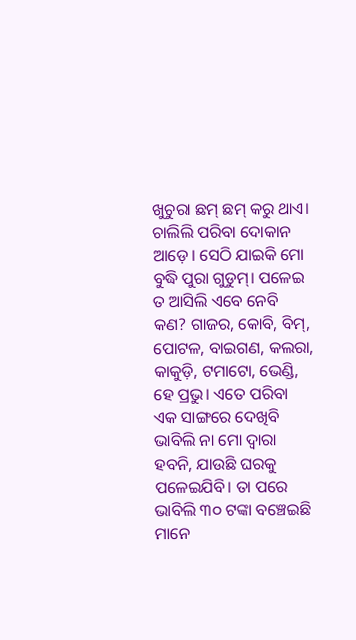ଖୁଚୁରା ଛମ୍ ଛମ୍ କରୁ ଥାଏ। ଚାଲିଲି ପରିବା ଦୋକାନ ଆଡ଼େ। ସେଠି ଯାଇକି ମୋ ବୁଦ୍ଧି ପୁରା ଗୁଡୁମ୍। ପଳେଇ ତ ଆସିଲି ଏବେ ନେବି କଣ? ଗାଜର, କୋବି, ବିମ୍, ପୋଟଳ, ବାଇଗଣ, କଲରା, କାକୁଡ଼ି, ଟମାଟୋ, ଭେଣ୍ଡି, ହେ ପ୍ରଭୁ। ଏତେ ପରିବା ଏକ ସାଙ୍ଗରେ ଦେଖିବି ଭାବିଲି ନା ମୋ ଦ୍ଵାରା ହବନି, ଯାଉଛି ଘରକୁ ପଳେଇଯିବି। ତା ପରେ ଭାବିଲି ୩୦ ଟଙ୍କା ବଞ୍ଚେଇଛି ମାନେ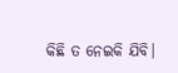କିଛି ତ ନେଇକି ଯିବି।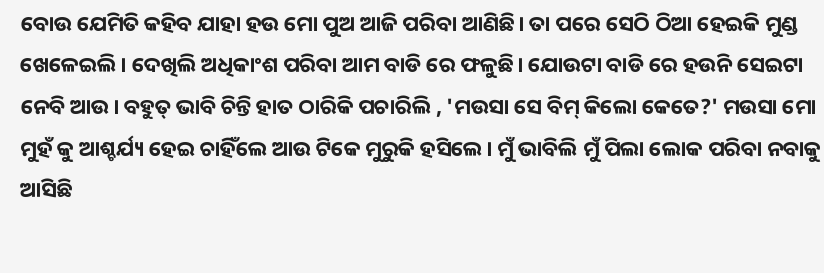ବୋଉ ଯେମିତି କହିବ ଯାହା ହଉ ମୋ ପୁଅ ଆଜି ପରିବା ଆଣିଛି। ତା ପରେ ସେଠି ଠିଆ ହେଇକି ମୁଣ୍ଡ ଖେଳେଇଲି। ଦେଖିଲି ଅଧିକାଂଶ ପରିବା ଆମ ବାଡି ରେ ଫଳୁଛି। ଯୋଉଟା ବାଡି ରେ ହଉନି ସେଇଟା ନେବି ଆଉ। ବହୁତ୍ ଭାବି ଚିନ୍ତି ହାତ ଠାରିକି ପଚାରିଲି , 'ମଉସା ସେ ବିମ୍ କିଲୋ କେତେ?' ମଉସା ମୋ ମୁହଁ କୁ ଆଶ୍ଚର୍ଯ୍ୟ ହେଇ ଚାହିଁଲେ ଆଉ ଟିକେ ମୁରୁକି ହସିଲେ। ମୁଁ ଭାବିଲି ମୁଁ ପିଲା ଲୋକ ପରିବା ନବାକୁ ଆସିଛି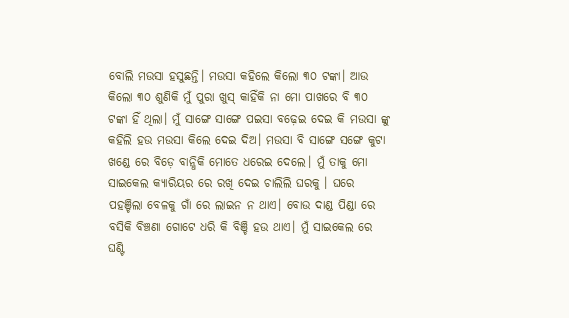ବୋଲି ମଉସା ହସୁଛନ୍ତି। ମଉସା କହିଲେ କିଲୋ ୩୦ ଟଙ୍କା। ଆଉ କିଲୋ ୩୦ ଶୁଣିକି ମୁଁ ପୁରା ଖୁସ୍ କାହିଁକି ନା ମୋ ପାଖରେ ବି ୩୦ ଟଙ୍କା ହିଁ ଥିଲା। ମୁଁ ସାଙ୍ଗେ ସାଙ୍ଗେ ପଇସା ବଢ଼େଇ ଦେଇ କି ମଉସା ଙ୍କୁ କହିଲି ହଉ ମଉସା କିଲେ ଦେଇ ଦିଅ। ମଉସା ବି ସାଙ୍ଗେ ସଙ୍ଗେ କୁଟା ଖଣ୍ଡେ ରେ ବିଡ଼େ ବାନ୍ଧିକି ମୋତେ ଧରେଇ ଦେଲେ। ମୁଁ ତାକୁ ମୋ ସାଇକେଲ କ୍ୟାରିୟର ରେ ରଖି ଦେଇ ଚାଲିଲି ଘରକୁ । ଘରେ ପହଞ୍ଚିଲା ବେଳକୁ ଗାଁ ରେ ଲାଇନ ନ ଥାଏ। ବୋଉ ଦାଣ୍ଡ ପିଣ୍ଡା ରେ ବସିକି ବିଞ୍ଚଣା ଗୋଟେ ଧରି କି ବିଞ୍ଚି ହଉ ଥାଏ। ମୁଁ ସାଇକେଲ ରେ ଘଣ୍ଟି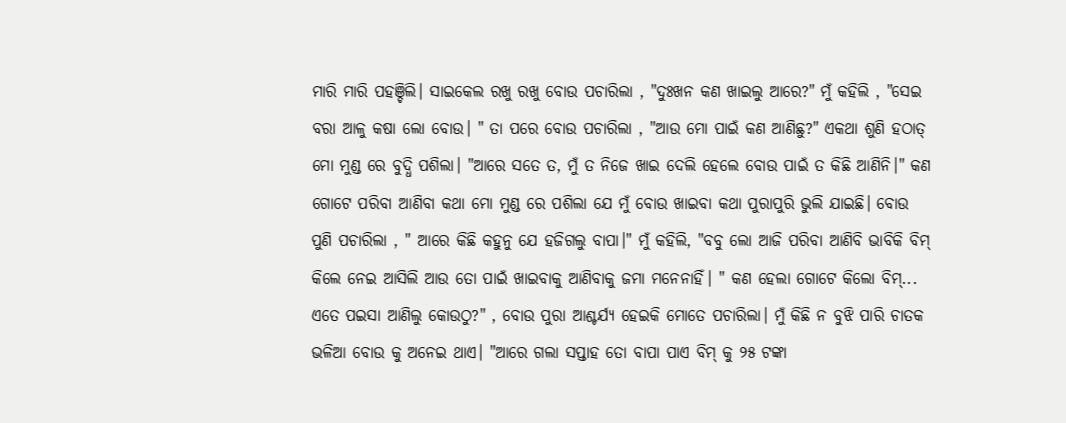ମାରି ମାରି ପହଞ୍ଚିଲି। ସାଇକେଲ ରଖୁ ରଖୁ ବୋଉ ପଚାରିଲା , "ଦୁଃଖନ କଣ ଖାଇଲୁ ଆରେ?" ମୁଁ କହିଲି , "ସେଇ ବରା ଆଳୁ କଷା ଲୋ ବୋଉ। " ତା ପରେ ବୋଉ ପଚାରିଲା , "ଆଉ ମୋ ପାଇଁ କଣ ଆଣିଛୁ?" ଏକଥା ଶୁଣି ହଠାତ୍ ମୋ ମୁଣ୍ଡ ରେ ବୁଦ୍ଧି ପଶିଲା। "ଆରେ ସତେ ତ, ମୁଁ ତ ନିଜେ ଖାଇ ଦେଲି ହେଲେ ବୋଉ ପାଇଁ ତ କିଛି ଆଣିନି।" କଣ ଗୋଟେ ପରିବା ଆଣିବା କଥା ମୋ ମୁଣ୍ଡ ରେ ପଶିଲା ଯେ ମୁଁ ବୋଉ ଖାଇବା କଥା ପୁରାପୁରି ଭୁଲି ଯାଇଛି। ବୋଉ ପୁଣି ପଚାରିଲା , " ଆରେ କିଛି କହୁନୁ ଯେ ହଜିଗଲୁ ବାପା।" ମୁଁ କହିଲି, "ବବୁ ଲୋ ଆଜି ପରିବା ଆଣିବି ଭାବିକି ବିମ୍ କିଲେ ନେଇ ଆସିଲି ଆଉ ତୋ ପାଇଁ ଖାଇବାକୁ ଆଣିବାକୁ ଜମା ମନେନାହିଁ। " କଣ ହେଲା ଗୋଟେ କିଲୋ ବିମ୍... ଏତେ ପଇସା ଆଣିଲୁ କୋଉଠୁ?" , ବୋଉ ପୁରା ଆଶ୍ଚର୍ଯ୍ୟ ହେଇକି ମୋତେ ପଚାରିଲା। ମୁଁ କିଛି ନ ବୁଝି ପାରି ଚାତକ ଭଳିଆ ବୋଉ କୁ ଅନେଇ ଥାଏ। "ଆରେ ଗଲା ସପ୍ତାହ ତୋ ବାପା ପାଏ ବିମ୍ କୁ ୨୫ ଟଙ୍କା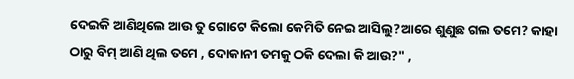ଦେଇକି ଆଣିଥିଲେ ଆଉ ତୁ ଗୋଟେ କିଲୋ କେମିତି ନେଇ ଆସିଲୁ?ଆରେ ଶୁଣୁଛ ଗଲ ତମେ? କାହା ଠାରୁ ବିମ୍ ଆଣି ଥିଲ ତମେ , ଦୋକାନୀ ତମକୁ ଠକି ଦେଲା କି ଆଉ?" ,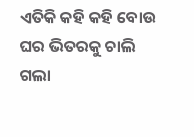ଏତିକି କହି କହି ବୋଉ ଘର ଭିତରକୁ ଚାଲି ଗଲା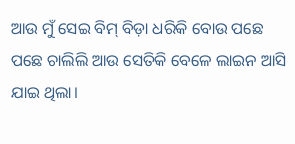ଆଉ ମୁଁ ସେଇ ବିମ୍ ବିଡ଼ା ଧରିକି ବୋଉ ପଛେ ପଛେ ଚାଲିଲି ଆଉ ସେତିକି ବେଳେ ଲାଇନ ଆସି ଯାଇ ଥିଲା।